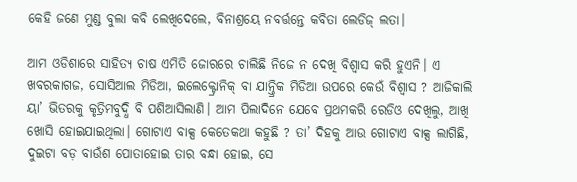କେହି ଜଣେ ମୁଣ୍ଡ ବୁଲା କବି ଲେଖିଦେଲେ, ବିନାଶ୍ରୟେ ନବର୍ତ୍ତନ୍ତେ କବିତା ଲେଡିଜ୍ ଲତା।

ଆମ ଓଡିଶାରେ ସାହିତ୍ୟ ଚାଷ ଏମିତି ଜୋରରେ ଚାଲିଛି ନିଜେ ନ ଦେଖି ବିଶ୍ୱାସ କରି ହୁଏନି। ଏ ଖବରକାଗଜ, ସୋସିଆଲ ମିଡିଆ, ଇଲେକ୍ଟ୍ରୋନିକ୍ ବା ଯାନ୍ତ୍ରିକ ମିଡିଆ ଉପରେ କେଉଁ ବିଶ୍ୱାସ ? ଆଜିକାଲି ୟା’ ଭିତରକୁ କୃତ୍ରିମବୁଦ୍ଧି ବି ପଶିଆସିଲାଣି। ଆମ ପିଲାଦିନେ ଯେବେ ପ୍ରଥମକରି ରେଡିଓ ଦେଖିଲୁ, ଆଖି ଖୋସି ହୋଇଯାଇଥିଲା। ଗୋଟାଏ ବାକ୍ସ କେତେକଥା କହୁଛି ? ତା’ ଦିହକୁ ଆଉ ଗୋଟାଏ ବାକ୍ସ ଲାଗିଛି, ଦୁଇଟା ବଡ଼ ବାଉଁଶ ପୋତାହୋଇ ତାର ବନ୍ଧା ହୋଇ, ସେ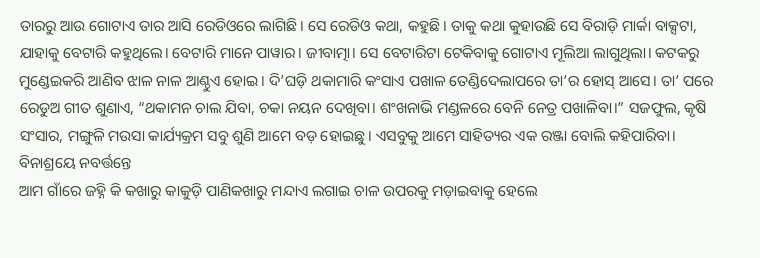ତାରରୁ ଆଉ ଗୋଟାଏ ତାର ଆସି ରେଡିଓରେ ଲାଗିଛି। ସେ ରେଡିଓ କଥା, କହୁଛି। ତାକୁ କଥା କୁହାଉଛି ସେ ବିରାଡ଼ି ମାର୍କା ବାକ୍ସଟା, ଯାହାକୁ ବେଟାରି କହୁଥିଲେ। ବେଟାରି ମାନେ ପାୱାର। ଜୀବାତ୍ମା। ସେ ବେଟାରିଟା ଟେକିବାକୁ ଗୋଟାଏ ମୂଲିଆ ଲାଗୁଥିଲା। କଟକରୁ ମୁଣ୍ଡେଇକରି ଆଣିବ ଝାଳ ନାଳ ଆଣ୍ଠୁଏ ହୋଇ। ଦି’ଘଡ଼ି ଥକାମାରି କଂସାଏ ପଖାଳ ତେଣ୍ଡିଦେଲାପରେ ତା’ର ହୋସ୍ ଆସେ। ତା’ ପରେ ରେଡୁଅ ଗୀତ ଶୁଣାଏ, “ଥକାମନ ଚାଲ ଯିବା, ଚକା ନୟନ ଦେଖିବା। ଶଂଖନାଭି ମଣ୍ଡଳରେ ବେନି ନେତ୍ର ପଖାଳିବା।” ସଜଫୁଲ, କୃଷି ସଂସାର, ମଙ୍ଗୁଳି ମଉସା କାର୍ଯ୍ୟକ୍ରମ ସବୁ ଶୁଣି ଆମେ ବଡ଼ ହୋଇଛୁ। ଏସବୁକୁ ଆମେ ସାହିତ୍ୟର ଏକ ରଞ୍ଜା ବୋଲି କହିପାରିବା।
ବିନାଶ୍ରୟେ ନବର୍ତ୍ତନ୍ତେ
ଆମ ଗାଁରେ ଜହ୍ନି କି କଖାରୁ କାକୁଡ଼ି ପାଣିକଖାରୁ ମନ୍ଦାଏ ଲଗାଇ ଚାଳ ଉପରକୁ ମଡ଼ାଇବାକୁ ହେଲେ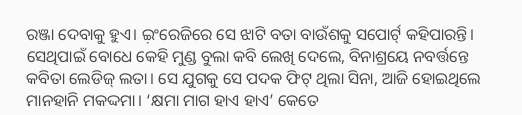ରଞ୍ଜା ଦେବାକୁ ହୁଏ। ଇ଼ଂରେଜିରେ ସେ ଝାଟି ବତା ବାଉଁଶକୁ ସପୋର୍ଟ୍ କହିପାରନ୍ତି। ସେଥିପାଇଁ ବୋଧେ କେହି ମୁଣ୍ଡ ବୁଲା କବି ଲେଖି ଦେଲେ, ବିନାଶ୍ରୟେ ନବର୍ତ୍ତନ୍ତେ କବିତା ଲେଡିଜ୍ ଲତା। ସେ ଯୁଗକୁ ସେ ପଦକ ଫିଟ୍ ଥିଲା ସିନା, ଆଜି ହୋଇଥିଲେ ମାନହାନି ମକଦ୍ଦମା। ‘କ୍ଷମା ମାଗ ହାଏ ହାଏ’ କେତେ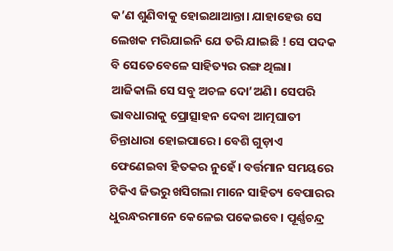କ’ଣ ଶୁଣିବାକୁ ହୋଇଥାଆନ୍ତା। ଯାହାହେଉ ସେ ଲେଖକ ମରିଯାଇନି ଯେ ତରି ଯାଇଛି ! ସେ ପଦକ ବି ସେତେବେଳେ ସାହିତ୍ୟର ରଙ୍ଗ ଥିଲା। ଆଜିକାଲି ସେ ସବୁ ଅଚଳ ଦୋ’ଅଣି। ସେପରି ଭାବଧାରାକୁ ପ୍ରୋତ୍ସାହନ ଦେବା ଆତ୍ମଘାତୀ ଚିନ୍ତାଧାରା ହୋଇପାରେ। ବେଶି ଗୁଡ଼ାଏ ଫେଣେଇବା ହିତକର ନୁହେଁ। ବର୍ତ୍ତମାନ ସମୟରେ ଟିକିଏ ଜିଭରୁ ଖସିଗଲା ମାନେ ସାହିତ୍ୟ ବେପାରର ଧୁରନ୍ଧରମାନେ କେଳେଇ ପକେଇବେ। ପୂର୍ଣ୍ଣଚନ୍ଦ୍ର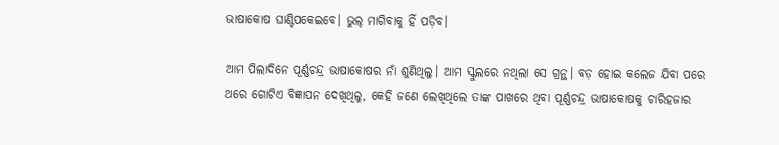ଭାଷାକୋଷ ଘାଣ୍ଟିପକେଇବେ। ଭୁଲ୍ ମାଗିବାକୁ ହିଁ ପଡ଼ିବ।

ଆମ ପିଲାଦିନେ ପୂର୍ଣ୍ଣଚନ୍ଦ୍ର ଭାଷାକୋଷର ନାଁ ଶୁଣିଥିଲୁ। ଆମ ସ୍କୁଲରେ ନଥିଲା ସେ ଗ୍ରନ୍ଥ। ବଡ଼ ହୋଇ କଲେଜ ଯିବା ପରେ ଥରେ ଗୋଟିଏ ବିଜ୍ଞାପନ ଦେଖିଥିଲୁ, କେହି ଜଣେ ଲେଖିଥିଲେ ତାଙ୍କ ପାଖରେ ଥିବା ପୂର୍ଣ୍ଣଚନ୍ଦ୍ର ଭାଷାକୋଷକୁ ଚାରିହଜାର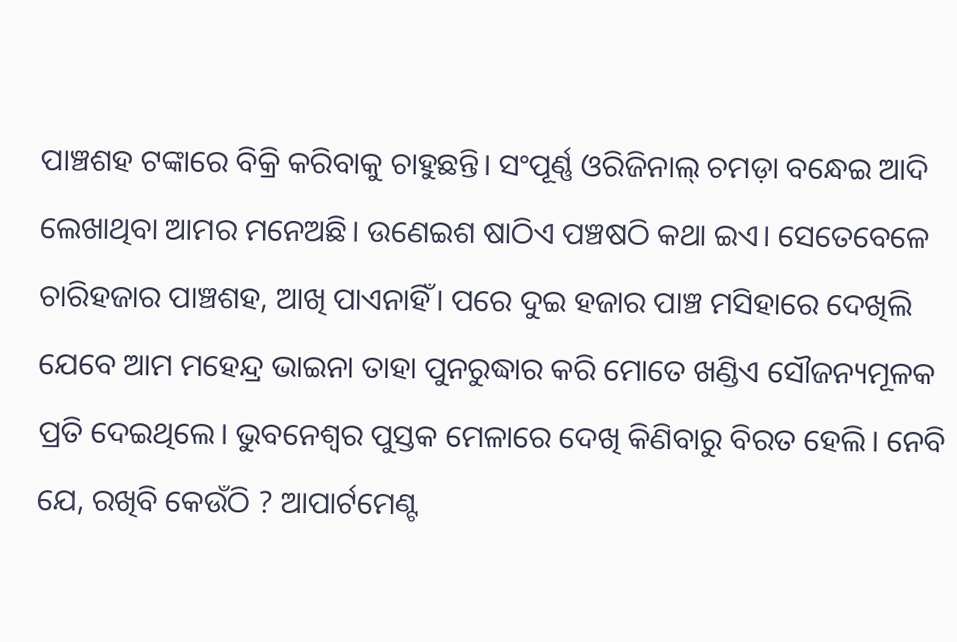ପାଞ୍ଚଶହ ଟଙ୍କାରେ ବିକ୍ରି କରିବାକୁ ଚାହୁଛନ୍ତି। ସଂପୂର୍ଣ୍ଣ ଓରିଜିନାଲ୍ ଚମଡ଼ା ବନ୍ଧେଇ ଆଦି ଲେଖାଥିବା ଆମର ମନେଅଛି। ଉଣେଇଶ ଷାଠିଏ ପଞ୍ଚଷଠି କଥା ଇଏ। ସେତେବେଳେ ଚାରିହଜାର ପାଞ୍ଚଶହ, ଆଖି ପାଏନାହିଁ। ପରେ ଦୁଇ ହଜାର ପାଞ୍ଚ ମସିହାରେ ଦେଖିଲି ଯେବେ ଆମ ମହେନ୍ଦ୍ର ଭାଇନା ତାହା ପୁନରୁଦ୍ଧାର କରି ମୋତେ ଖଣ୍ଡିଏ ସୌଜନ୍ୟମୂଳକ ପ୍ରତି ଦେଇଥିଲେ। ଭୁବନେଶ୍ୱର ପୁସ୍ତକ ମେଳାରେ ଦେଖି କିଣିବାରୁ ବିରତ ହେଲି। ନେବି ଯେ, ରଖିବି କେଉଁଠି ? ଆପାର୍ଟମେଣ୍ଟ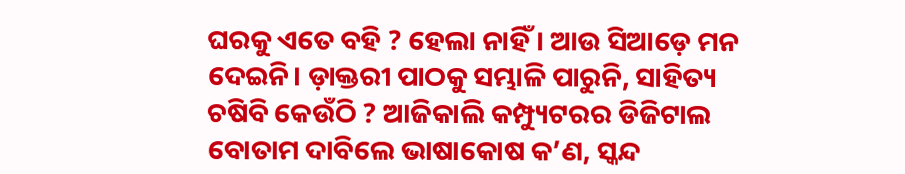ଘରକୁ ଏତେ ବହି ? ହେଲା ନାହିଁ। ଆଉ ସିଆଡ଼େ ମନ ଦେଇନି। ଡ଼ାକ୍ତରୀ ପାଠକୁ ସମ୍ଭାଳି ପାରୁନି, ସାହିତ୍ୟ ଚଷିବି କେଉଁଠି ? ଆଜିକାଲି କମ୍ପ୍ୟୁଟରର ଡିଜିଟାଲ ବୋତାମ ଦାବିଲେ ଭାଷାକୋଷ କ’ଣ, ସ୍କନ୍ଦ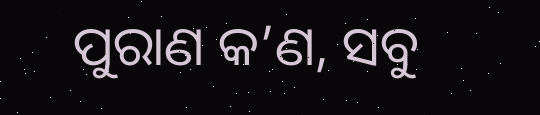ପୁରାଣ କ’ଣ, ସବୁ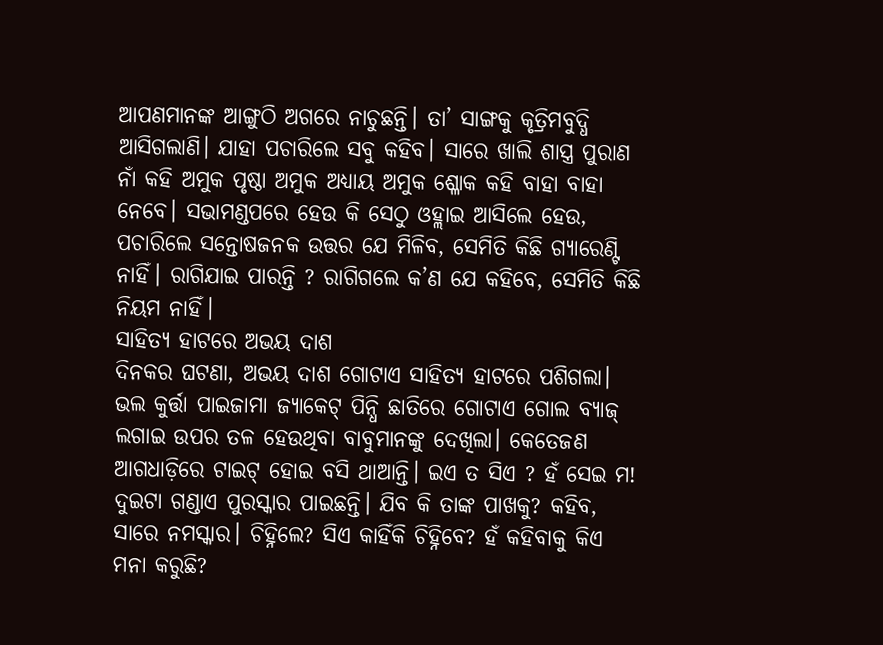ଆପଣମାନଙ୍କ ଆଙ୍ଗୁଠି ଅଗରେ ନାଚୁଛନ୍ତି। ତା’ ସାଙ୍ଗକୁ କୃତ୍ରିମବୁଦ୍ଧି ଆସିଗଲାଣି। ଯାହା ପଚାରିଲେ ସବୁ କହିବ। ସାରେ ଖାଲି ଶାସ୍ତ୍ର ପୁରାଣ ନାଁ କହି ଅମୁକ ପୃଷ୍ଠା ଅମୁକ ଅଧ୍ୟାୟ ଅମୁକ ଶ୍ଳୋକ କହି ବାହା ବାହା ନେବେ। ସଭାମଣ୍ଡପରେ ହେଉ କି ସେଠୁ ଓହ୍ଲାଇ ଆସିଲେ ହେଉ, ପଚାରିଲେ ସନ୍ତୋଷଜନକ ଉତ୍ତର ଯେ ମିଳିବ, ସେମିତି କିଛି ଗ୍ୟାରେଣ୍ଟି ନାହିଁ। ରାଗିଯାଇ ପାରନ୍ତି ? ରାଗିଗଲେ କ’ଣ ଯେ କହିବେ, ସେମିତି କିଛି ନିୟମ ନାହିଁ।
ସାହିତ୍ୟ ହାଟରେ ଅଭୟ ଦାଶ
ଦିନକର ଘଟଣା, ଅଭୟ ଦାଶ ଗୋଟାଏ ସାହିତ୍ୟ ହାଟରେ ପଶିଗଲା। ଭଲ କୁର୍ତ୍ତା ପାଇଜାମା ଜ୍ୟାକେଟ୍ ପିନ୍ଧି ଛାତିରେ ଗୋଟାଏ ଗୋଲ ବ୍ୟାଜ୍ ଲଗାଇ ଉପର ତଳ ହେଉଥିବା ବାବୁମାନଙ୍କୁ ଦେଖିଲା। କେତେଜଣ ଆଗଧାଡ଼ିରେ ଟାଇଟ୍ ହୋଇ ବସି ଥାଆନ୍ତି। ଇଏ ତ ସିଏ ? ହଁ ସେଇ ମ! ଦୁଇଟା ଗଣ୍ଡାଏ ପୁରସ୍କାର ପାଇଛନ୍ତି। ଯିବ କି ତାଙ୍କ ପାଖକୁ? କହିବ, ସାରେ ନମସ୍କାର। ଚିହ୍ନିଲେ? ସିଏ କାହିଁକି ଚିହ୍ନିବେ? ହଁ କହିବାକୁ କିଏ ମନା କରୁଛି?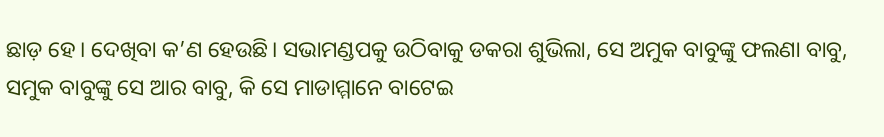ଛାଡ଼ ହେ। ଦେଖିବା କ’ଣ ହେଉଛି। ସଭାମଣ୍ଡପକୁ ଉଠିବାକୁ ଡକରା ଶୁଭିଲା, ସେ ଅମୁକ ବାବୁଙ୍କୁ ଫଲଣା ବାବୁ, ସମୁକ ବାବୁଙ୍କୁ ସେ ଆର ବାବୁ, କି ସେ ମାଡାମ୍ମାନେ ବାଟେଇ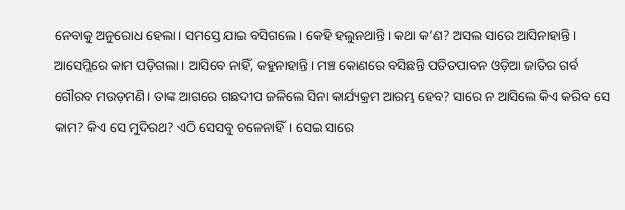ନେବାକୁ ଅନୁରୋଧ ହେଲା। ସମସ୍ତେ ଯାଇ ବସିଗଲେ। କେହି ହଲୁନଥାନ୍ତି। କଥା କ’ଣ? ଅସଲ ସାରେ ଆସିନାହାନ୍ତି। ଆସେମ୍ଲିରେ କାମ ପଡ଼ିଗଲା। ଆସିବେ ନାହିଁ, କହୁନାହାନ୍ତି। ମଞ୍ଚ କୋଣରେ ବସିଛନ୍ତି ପତିତପାବନ ଓଡ଼ିଆ ଜାତିର ଗର୍ବ ଗୌରବ ମଉଡ଼ମଣି। ତାଙ୍କ ଆଗରେ ଗଛଦୀପ ଜଳିଲେ ସିନା କାର୍ଯ୍ୟକ୍ରମ ଆରମ୍ଭ ହେବ? ସାରେ ନ ଆସିଲେ କିଏ କରିବ ସେ କାମ? କିଏ ସେ ମୁଦିରଥ? ଏଠି ସେସବୁ ଚଳେନାହିଁ। ସେଇ ସାରେ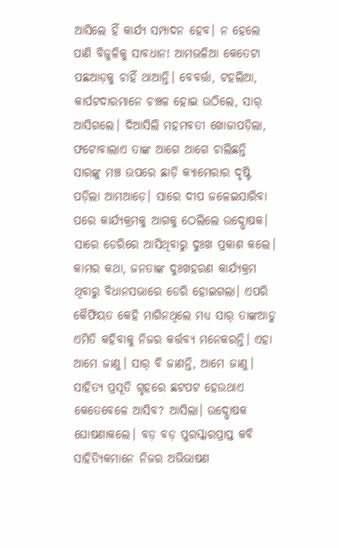ଆସିଲେ ହିଁ କାର୍ଯ୍ୟ ସମ୍ପାଦନ ହେବ। ନ ହେଲେ ପାଣି ବିଜୁଳିକୁ ସାବଧାନ! ଆମଭଳିଆ କେତେଟା ପଛଆଡ଼କୁ ଚାହିଁ ଥାଆନ୍ତି। ବେବର୍ତ୍ତା, ଟହଲିଆ, କାର୍ପଟଦାରମାନେ ଚଞ୍ଚଳ ହୋଇ ଉଠିଲେ, ସାର୍ ଆସିଗଲେ। ଦିଆସିଲି ମହମବତୀ ଖୋଜାପଡ଼ିଲା, ଫଟୋବାଲାଏ ତାଙ୍କ ଆଗେ ଆଗେ ଚାଲିଛନ୍ତି ସାରଙ୍କୁ ମଞ୍ଚ ଉପରେ ଛାଡ଼ି କ୍ୟାମେରାର ଦୃଷ୍ଟି ପଡ଼ିଲା ଆମଆଡ଼େ। ସାରେ ଦୀପ ଜଳେଇସାରିବା ପରେ କାର୍ଯ୍ୟକ୍ରମକୁ ଆଗକୁ ଠେଲିଲେ ଉଦ୍ଘୋଷକ। ସାରେ ଡେରିରେ ଆସିଥିବାରୁ ଦୁଃଖ ପ୍ରକାଶ କଲେ। କାମର କଥା, ଜନତାଙ୍କ ଦୁଃଖହରଣ କାର୍ଯ୍ୟକ୍ରମ ଥିବାରୁ ବିଧାନସଭାରେ ଡେରି ହୋଇଗଲା। ଏପରି କୈଫିୟତ କେହି ମାଗିନଥିଲେ ମଧ୍ୟ ସାର୍ ତାଙ୍କଆଡୁ ଏମିତି କହିବାକୁ ନିଜର କର୍ତ୍ତବ୍ୟ ମନେକରନ୍ତି। ଏହା ଆମେ ଜାଣୁ। ସାର୍ ବି ଜାଣନ୍ତି, ଆମେ ଜାଣୁ।
ସାହିତ୍ୟ ପ୍ରସୂତି ଗୃହରେ ଛଟପଟ ହେଉଥାଏ କେତେବେଳେ ଆସିବ? ଆସିଲା। ଉଦ୍ଘୋଷକ ଘୋଷଣାକଲେ। ବଡ଼ ବଡ଼ ପୁରସ୍କାରପ୍ରାପ୍ତ କବି ସାହିତ୍ୟିକମାନେ ନିଜର ଅଭିଭାଷଣ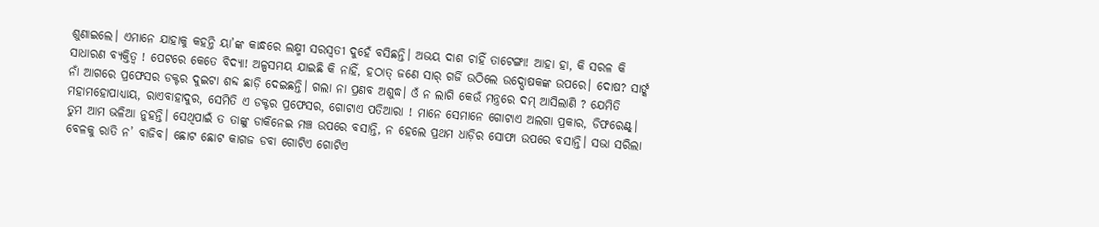ଶୁଣାଇଲେ। ଏମାନେ ଯାହାକୁ କହନ୍ତି ୟା’ଙ୍କ କାନ୍ଧରେ ଲକ୍ଷ୍ମୀ ସରସ୍ୱତୀ ଦୁହେଁ ବସିଛନ୍ତି। ଅଭୟ ଦାଶ ଚାହିଁ ତାଟେଙ୍ଗା! ଆହା ହା, କି ସରଳ କି ସାଧାରଣ ବ୍ୟକ୍ତିତ୍ୱ ! ପେଟରେ କେତେ ବିଦ୍ୟା! ଅଳ୍ପସମୟ ଯାଇଛି କି ନାହିଁ, ହଠାତ୍ ଜଣେ ସାର୍ ଗର୍ଜି ଉଠିଲେ ଉଦ୍ଘୋଷକଙ୍କ ଉପରେ। ଦୋଷ? ସାର୍ଙ୍କ ନାଁ ଆଗରେ ପ୍ରଫେସର ଡକ୍ଟର ଦୁଇଟା ଶବ୍ଦ ଛାଡ଼ି ଦେଇଛନ୍ତି। ଗଲା ନା ପ୍ରଣବ ଅଶୁଦ୍ଧ। ଓଁ ନ ଲାଗି କେଉଁ ମନ୍ତ୍ରରେ ଦମ୍ ଆସିଲାଣି ? ଯେମିତି ମହାମହୋପାଧ୍ୟାୟ, ରାଏବାହାଦୁର, ସେମିତି ଏ ଡକ୍ଟର ପ୍ରଫେସର, ଗୋଟାଏ ପତିଆରା ! ମାନେ ସେମାନେ ଗୋଟାଏ ଅଲଗା ପ୍ରକାର, ଡିଫରେଣ୍ଟ୍। ତୁମ ଆମ ଭଳିଆ ନୁହନ୍ତି। ସେଥିପାଇଁ ତ ତାଙ୍କୁ ଡାକିନେଇ ମଞ୍ଚ ଉପରେ ବସାନ୍ତି, ନ ହେଲେ ପ୍ରଥମ ଧାଡ଼ିର ସୋଫା ଉପରେ ବସାନ୍ତି। ସଭା ସରିଲା ବେଳକୁ ରାତି ନ’ ବାଜିବ। ଛୋଟ ଛୋଟ କାଗଜ ଡବା ଗୋଟିଏ ଗୋଟିଏ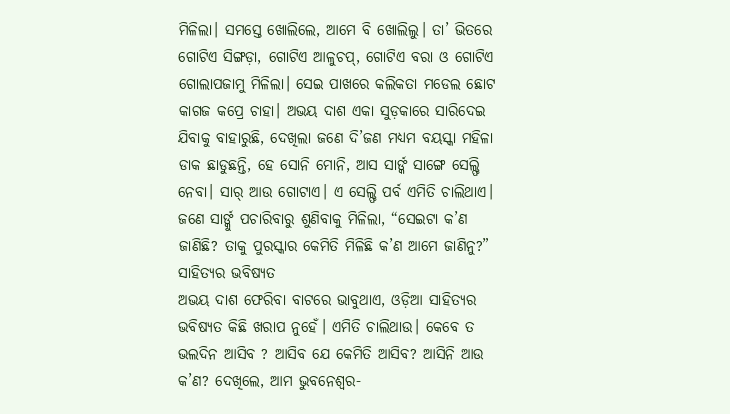ମିଳିଲା। ସମସ୍ତେ ଖୋଲିଲେ, ଆମେ ବି ଖୋଲିଲୁ। ତା’ ଭିତରେ ଗୋଟିଏ ସିଙ୍ଗଡ଼ା, ଗୋଟିଏ ଆଳୁଚପ୍, ଗୋଟିଏ ବରା ଓ ଗୋଟିଏ ଗୋଲାପଜାମୁ ମିଳିଲା। ସେଇ ପାଖରେ କଲିକତା ମଡେଲ ଛୋଟ କାଗଜ କପ୍ରେ ଚାହା। ଅଭୟ ଦାଶ ଏକା ସୁଡ଼କାରେ ସାରିଦେଇ ଯିବାକୁ ବାହାରୁଛି, ଦେଖିଲା ଜଣେ ଦି’ଜଣ ମଧ୍ୟମ ବୟସ୍କା ମହିଳା ଡାକ ଛାଡୁଛନ୍ତି, ହେ ସୋନି ମୋନି, ଆସ ସାର୍ଙ୍କ ସାଙ୍ଗେ ସେଲ୍ଫି ନେବା। ସାର୍ ଆଉ ଗୋଟାଏ। ଏ ସେଲ୍ଫି ପର୍ବ ଏମିତି ଚାଲିଥାଏ। ଜଣେ ସାର୍ଙ୍କୁ ପଚାରିବାରୁ ଶୁଣିବାକୁ ମିଳିଲା, “ସେଇଟା କ’ଣ ଜାଣିଛି? ତାକୁ ପୁରସ୍କାର କେମିତି ମିଳିଛି କ’ଣ ଆମେ ଜାଣିନୁ?”
ସାହିତ୍ୟର ଭବିଷ୍ୟତ
ଅଭୟ ଦାଶ ଫେରିବା ବାଟରେ ଭାବୁଥାଏ, ଓଡ଼ିଆ ସାହିତ୍ୟର ଭବିଷ୍ୟତ କିଛି ଖରାପ ନୁହେଁ। ଏମିତି ଚାଲିଥାଉ। କେବେ ତ ଭଲଦିନ ଆସିବ ? ଆସିବ ଯେ କେମିତି ଆସିବ? ଆସିନି ଆଉ କ’ଣ? ଦେଖିଲେ, ଆମ ଭୁବନେଶ୍ୱର-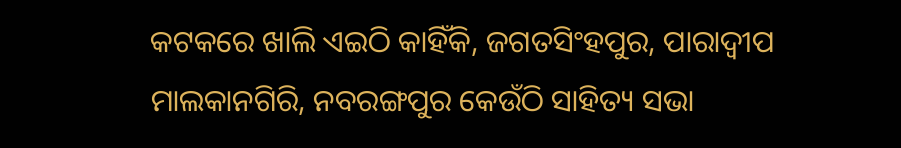କଟକରେ ଖାଲି ଏଇଠି କାହିଁକି, ଜଗତସିଂହପୁର, ପାରାଦ୍ୱୀପ ମାଲକାନଗିରି, ନବରଙ୍ଗପୁର କେଉଁଠି ସାହିତ୍ୟ ସଭା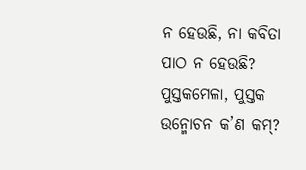ନ ହେଉଛି, ନା କବିତା ପାଠ ନ ହେଉଛି? ପୁସ୍ତକମେଳା, ପୁସ୍ତକ ଉନ୍ମୋଚନ କ’ଣ କମ୍?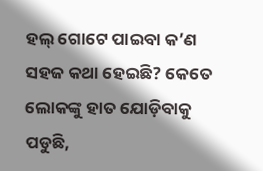ହଲ୍ ଗୋଟେ ପାଇବା କ’ଣ ସହଜ କଥା ହେଇଛି? କେତେ ଲୋକଙ୍କୁ ହାତ ଯୋଡ଼ିବାକୁ ପଡୁଛି,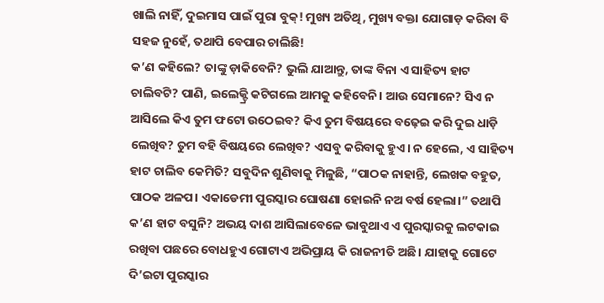ଖାଲି ନାହିଁ, ଦୁଇମାସ ପାଇଁ ପୁରା ବୁକ୍! ମୁଖ୍ୟ ଅତିଥି, ମୁଖ୍ୟ ବକ୍ତା ଯୋଗାଡ଼ କରିବା ବି ସହଜ ନୁହେଁ, ତଥାପି ବେପାର ଚାଲିଛି!
କ’ଣ କହିଲେ? ତାଙ୍କୁ ଡ଼ାକିବେନି? ଭୁଲି ଯାଆନ୍ତୁ, ତାଙ୍କ ବିନା ଏ ସାହିତ୍ୟ ହାଟ ଚାଲିବଟି? ପାଣି, ଇଲେକ୍ଟ୍ରି କଟିଗଲେ ଆମକୁ କହିବେନି। ଆଉ ସେମାନେ? ସିଏ ନ ଆସିଲେ କିଏ ତୁମ ଫଟୋ ଉଠେଇବ? କିଏ ତୁମ ବିଷୟରେ ବଢ଼େଇ କରି ଦୁଇ ଧାଡ଼ି ଲେଖିବ? ତୁମ ବହି ବିଷୟରେ ଲେଖିବ? ଏସବୁ କରିବାକୁ ହୁଏ। ନ ହେଲେ, ଏ ସାହିତ୍ୟ ହାଟ ଚାଲିବ କେମିତି? ସବୁଦିନ ଶୁଣିବାକୁ ମିଳୁଛି, “ପାଠକ ନାହାନ୍ତି, ଲେଖକ ବହୁତ, ପାଠକ ଅଳପ। ଏକାଡେମୀ ପୁରସ୍କାର ଘୋଷଣା ହୋଇନି ନଅ ବର୍ଷ ହେଲା।” ତଥାପି କ’ଣ ହାଟ ବସୁନି? ଅଭୟ ଦାଶ ଆସିଲାବେଳେ ଭାବୁଥାଏ ଏ ପୁରସ୍କାରକୁ ଲଟକାଇ ରଖିବା ପଛରେ ବୋଧହୁଏ ଗୋଟାଏ ଅଭିପ୍ରାୟ କି ରାଜନୀତି ଅଛି। ଯାହାକୁ ଗୋଟେ ଦି’ଇଟା ପୁରସ୍କାର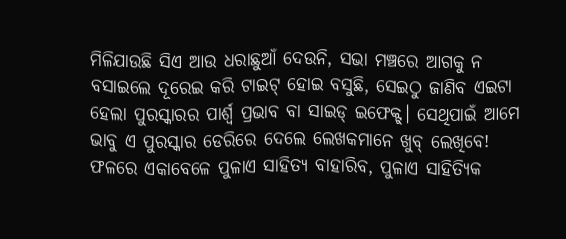ମିଳିଯାଉଛି ସିଏ ଆଉ ଧରାଛୁଆଁ ଦେଉନି, ସଭା ମଞ୍ଚରେ ଆଗକୁ ନ ବସାଇଲେ ଦୂରେଇ କରି ଟାଇଟ୍ ହୋଇ ବସୁଛି, ସେଇଠୁ ଜାଣିବ ଏଇଟା ହେଲା ପୁରସ୍କାରର ପାର୍ଶ୍ୱ ପ୍ରଭାବ ବା ସାଇଡ୍ ଇଫେକ୍ଟ୍। ସେଥିପାଇଁ ଆମେ ଭାବୁ ଏ ପୁରସ୍କାର ଡେରିରେ ଦେଲେ ଲେଖକମାନେ ଖୁବ୍ ଲେଖିବେ! ଫଳରେ ଏକାବେଳେ ପୁଳାଏ ସାହିତ୍ୟ ବାହାରିବ, ପୁଳାଏ ସାହିତ୍ୟିକ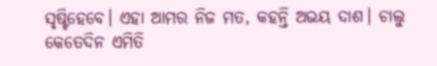ସୃଷ୍ଟିହେବେ। ଏହା ଆମର ନିଜ ମତ, କହନ୍ତି ଅଭୟ ଦାଶ। ଚାଲୁ କେତେଦିନ ଏମିତି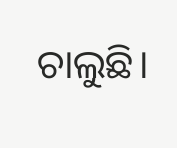ଚାଲୁଛି।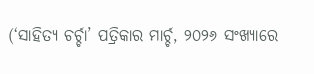(‘ସାହିତ୍ୟ ଚର୍ଚ୍ଚା’ ପତ୍ରିକାର ମାର୍ଚ୍ଚ, ୨୦୨୬ ସଂଖ୍ୟାରେ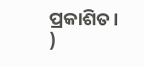ପ୍ରକାଶିତ। )